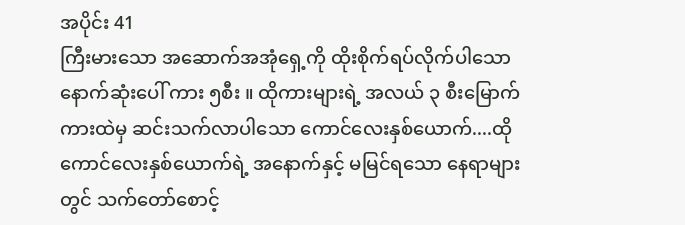အပိုင်း 41
ကြီးမားသော အဆောက်အအုံရှေ့ကို ထိုးစိုက်ရပ်လိုက်ပါသောနောက်ဆုံးပေါ် ကား ၅စီး ။ ထိုကားများရဲ့ အလယ် ၃ စီးမြောက်ကားထဲမှ ဆင်းသက်လာပါသော ကောင်လေးနှစ်ယောက်....ထိုကောင်လေးနှစ်ယောက်ရဲ့ အနောက်နှင့် မမြင်ရသော နေရာများတွင် သက်တော်စောင့်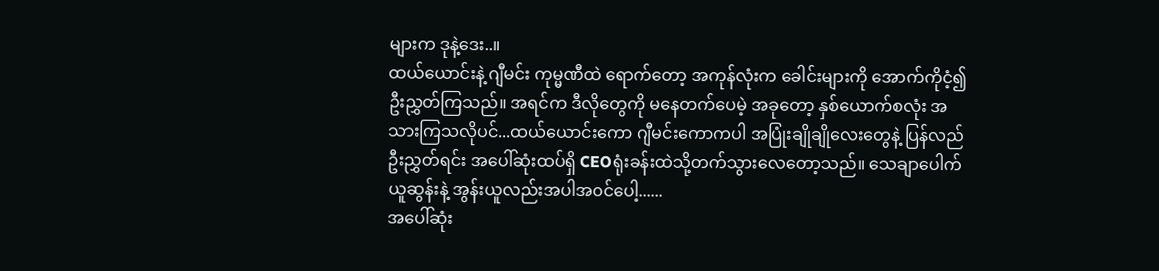များက ဒုနဲ့ဒေး..။
ထယ်ယောင်းနဲ့ ဂျီမင်း ကုမ္မဏီထဲ ရောက်တော့ အကုန်လုံးက ခေါင်းများကို အောက်ကိုငံ့၍ ဦးညွှတ်ကြသည်။ အရင်က ဒီလိုတွေကို မနေတက်ပေမဲ့ အခုတော့ နှစ်ယောက်စလုံး အသားကြသလိုပင်...ထယ်ယောင်းကော ဂျီမင်းကောကပါ အပြုံးချိုချိုလေးတွေနဲ့ ပြန်လည် ဦးညွှတ်ရင်း အပေါ်ဆုံးထပ်ရှိ CEOရုံးခန်းထဲသို့တက်သွားလေတော့သည်။ သေချာပေါက် ယူဆွန်းနဲ့ အွန်းယူလည်းအပါအ၀င်ပေါ့......
အပေါ်ဆုံး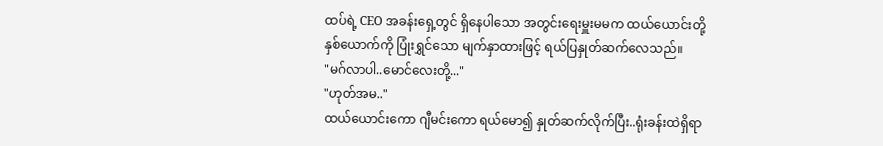ထပ်ရဲ့ CEO အခန်းရှေ့တွင် ရှိနေပါသော အတွင်းရေးမှူးမမက ထယ်ယောင်းတို့နှစ်ယောက်ကို ပြုံးရွှင်သော မျက်နှာထားဖြင့် ရယ်ပြနှုတ်ဆက်လေသည်။
"မဂ်လာပါ..မောင်လေးတို့..."
"ဟုတ်အမ.."
ထယ်ယောင်းကော ဂျီမင်းကော ရယ်မော၍ နှုတ်ဆက်လိုက်ပြီး..ရုံးခန်းထဲရှိရာ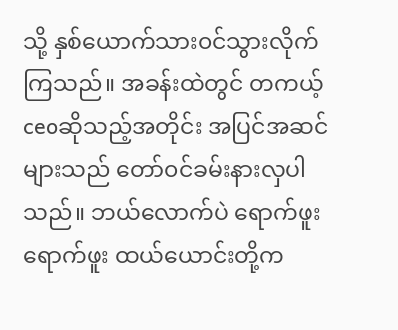သို့ နှစ်ယောက်သား၀င်သွားလိုက်ကြသည်။ အခန်းထဲတွင် တကယ့် ceoဆိုသည့်အတိုင်း အပြင်အဆင်များသည် တော်၀င်ခမ်းနားလှပါသည်။ ဘယ်လောက်ပဲ ရောက်ဖူးရောက်ဖူး ထယ်ယောင်းတို့က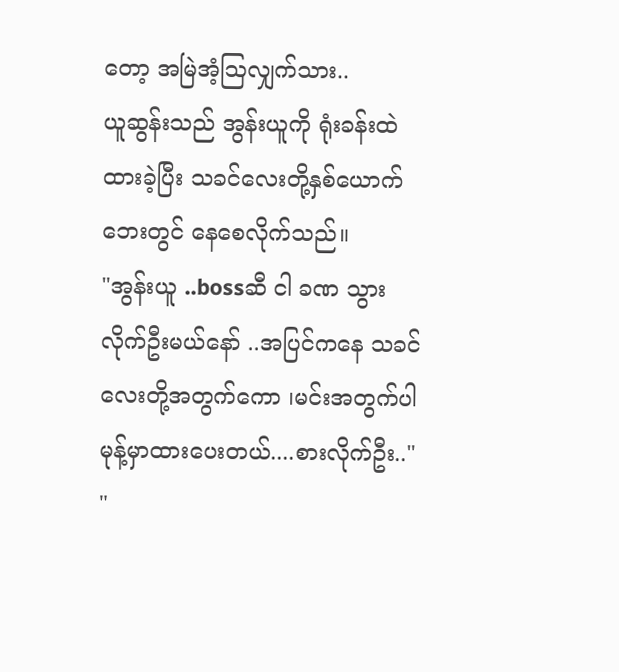တော့ အမြဲအံ့ဩလျှက်သား..
ယူဆွန်းသည် အွန်းယူကို ရုံးခန်းထဲ ထားခဲ့ပြီး သခင်လေးတို့နှစ်ယောက်ဘေးတွင် နေစေလိုက်သည်။
"အွန်းယူ ..bossဆီ ငါ ခဏ သွားလိုက်ဦးမယ်နော် ..အပြင်ကနေ သခင်လေးတို့အတွက်ကော ၊မင်းအတွက်ပါ မုန့်မှာထားပေးတယ်....စားလိုက်ဦး.."
"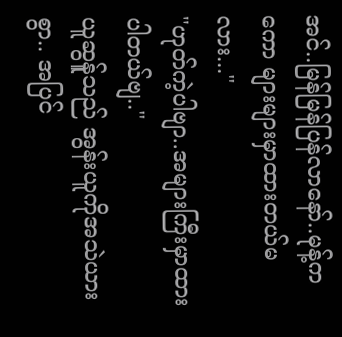အင်..မြန်မြန်ပြန်လာနော်..မုန့်ကကော များများမှာထားတယ်မလား..."
"ဟုတ်ကဲ့ပါဗျာ..အများကြီးမှာထားပါတယ်ဗျ.."
ယူဆွန်ူသည် အွန်းယူကိုအသဲယားစွာ.. အပြင်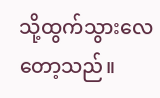သို့ထွက်သွားလေတော့သည်။